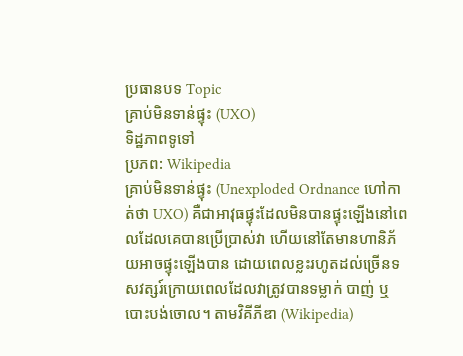ប្រធានបទ Topic
គ្រាប់មិនទាន់ផ្ទុះ (UXO)
ទិដ្ឋភាពទូទៅ
ប្រភព: Wikipedia
គ្រាប់មិនទាន់ផ្ទុះ (Unexploded Ordnance ហៅកាត់ថា UXO) គឺជាអាវុធផ្ទុះដែលមិនបានផ្ទុះឡើងនៅពេលដែលគេបានប្រើប្រាស់វា ហើយនៅតែមានហានិភ័យអាចផ្ទុះឡើងបាន ដោយពេលខ្លះរហូតដល់ច្រើនទសវត្សរ៍ក្រោយពេលដែលវាត្រូវបានទម្លាក់ បាញ់ ឬបោះបង់ចោល។ តាមវិគីភីឌា (Wikipedia)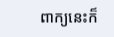ពាក្យនេះក៏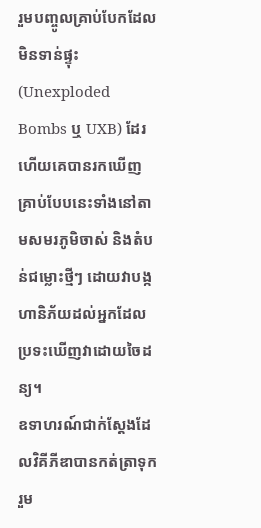រួមបញ្ចូលគ្រាប់បែកដែលមិនទាន់ផ្ទុះ (Unexploded Bombs ឬ UXB) ដែរ ហើយគេបានរកឃើញគ្រាប់បែបនេះទាំងនៅតាមសមរភូមិចាស់ និងតំបន់ជម្លោះថ្មីៗ ដោយវាបង្កហានិភ័យដល់អ្នកដែលប្រទះឃើញវាដោយចៃដន្យ។
ឧទាហរណ៍ជាក់ស្តែងដែលវិគីភីឌាបានកត់ត្រាទុក រួម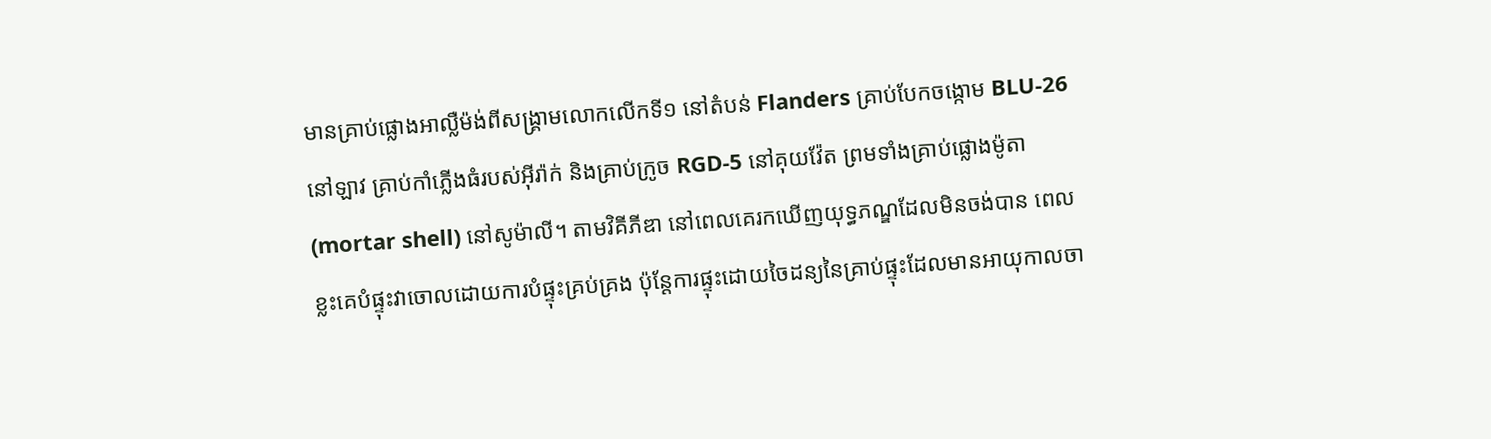មានគ្រាប់ផ្លោងអាល្លឺម៉ង់ពីសង្គ្រាមលោកលើកទី១ នៅតំបន់ Flanders គ្រាប់បែកចង្កោម BLU-26 នៅឡាវ គ្រាប់កាំភ្លើងធំរបស់អ៊ីរ៉ាក់ និងគ្រាប់ក្រូច RGD-5 នៅគុយវ៉ែត ព្រមទាំងគ្រាប់ផ្លោងម៉ូតា (mortar shell) នៅសូម៉ាលី។ តាមវិគីភីឌា នៅពេលគេរកឃើញយុទ្ធភណ្ឌដែលមិនចង់បាន ពេលខ្លះគេបំផ្ទុះវាចោលដោយការបំផ្ទុះគ្រប់គ្រង ប៉ុន្តែការផ្ទុះដោយចៃដន្យនៃគ្រាប់ផ្ទុះដែលមានអាយុកាលចា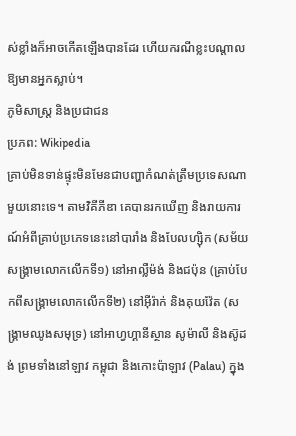ស់ខ្លាំងក៏អាចកើតឡើងបានដែរ ហើយករណីខ្លះបណ្ដាលឱ្យមានអ្នកស្លាប់។
ភូមិសាស្ត្រ និងប្រជាជន
ប្រភព: Wikipedia
គ្រាប់មិនទាន់ផ្ទុះមិនមែនជាបញ្ហាកំណត់ត្រឹមប្រទេសណាមួយនោះទេ។ តាមវិគីភីឌា គេបានរកឃើញ និងរាយការណ៍អំពីគ្រាប់ប្រភេទនេះនៅបារាំង និងបែលហ្ស៊ិក (សម័យសង្គ្រាមលោកលើកទី១) នៅអាល្លឺម៉ង់ និងជប៉ុន (គ្រាប់បែកពីសង្គ្រាមលោកលើកទី២) នៅអ៊ីរ៉ាក់ និងគុយវ៉ែត (សង្គ្រាមឈូងសមុទ្រ) នៅអាហ្វហ្គានីស្ថាន សូម៉ាលី និងស៊ូដង់ ព្រមទាំងនៅឡាវ កម្ពុជា និងកោះប៉ាឡាវ (Palau) ក្នុង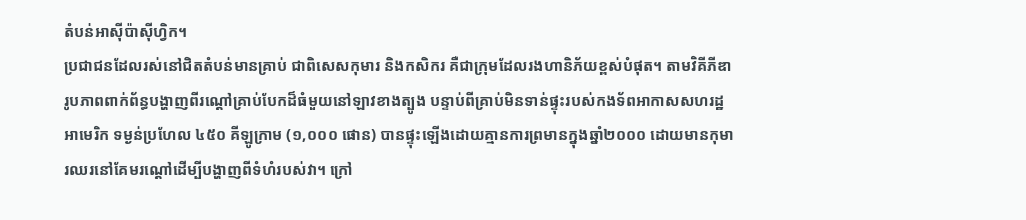តំបន់អាស៊ីប៉ាស៊ីហ្វិក។
ប្រជាជនដែលរស់នៅជិតតំបន់មានគ្រាប់ ជាពិសេសកុមារ និងកសិករ គឺជាក្រុមដែលរងហានិភ័យខ្ពស់បំផុត។ តាមវិគីភីឌា រូបភាពពាក់ព័ន្ធបង្ហាញពីរណ្ដៅគ្រាប់បែកដ៏ធំមួយនៅឡាវខាងត្បូង បន្ទាប់ពីគ្រាប់មិនទាន់ផ្ទុះរបស់កងទ័ពអាកាសសហរដ្ឋអាមេរិក ទម្ងន់ប្រហែល ៤៥០ គីឡូក្រាម (១,០០០ ផោន) បានផ្ទុះឡើងដោយគ្មានការព្រមានក្នុងឆ្នាំ២០០០ ដោយមានកុមារឈរនៅគែមរណ្ដៅដើម្បីបង្ហាញពីទំហំរបស់វា។ ក្រៅ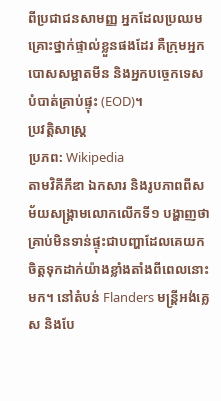ពីប្រជាជនសាមញ្ញ អ្នកដែលប្រឈមគ្រោះថ្នាក់ផ្ទាល់ខ្លួនផងដែរ គឺក្រុមអ្នកបោសសម្អាតមីន និងអ្នកបច្ចេកទេសបំបាត់គ្រាប់ផ្ទុះ (EOD)។
ប្រវត្តិសាស្ត្រ
ប្រភព: Wikipedia
តាមវិគីភីឌា ឯកសារ និងរូបភាពពីសម័យសង្គ្រាមលោកលើកទី១ បង្ហាញថាគ្រាប់មិនទាន់ផ្ទុះជាបញ្ហាដែលគេយកចិត្តទុកដាក់យ៉ាងខ្លាំងតាំងពីពេលនោះមក។ នៅតំបន់ Flanders មន្ត្រីអង់គ្លេស និងបែ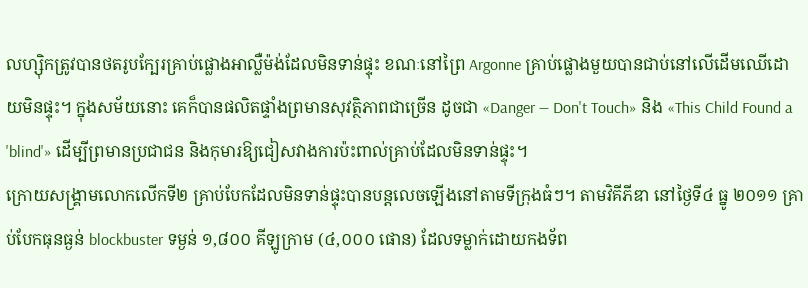លហ្ស៊ិកត្រូវបានថតរូបក្បែរគ្រាប់ផ្លោងអាល្លឺម៉ង់ដែលមិនទាន់ផ្ទុះ ខណៈនៅព្រៃ Argonne គ្រាប់ផ្លោងមួយបានជាប់នៅលើដើមឈើដោយមិនផ្ទុះ។ ក្នុងសម័យនោះ គេក៏បានផលិតផ្ទាំងព្រមានសុវត្ថិភាពជាច្រើន ដូចជា «Danger — Don't Touch» និង «This Child Found a 'blind'» ដើម្បីព្រមានប្រជាជន និងកុមារឱ្យជៀសវាងការប៉ះពាល់គ្រាប់ដែលមិនទាន់ផ្ទុះ។
ក្រោយសង្គ្រាមលោកលើកទី២ គ្រាប់បែកដែលមិនទាន់ផ្ទុះបានបន្តលេចឡើងនៅតាមទីក្រុងធំៗ។ តាមវិគីភីឌា នៅថ្ងៃទី៤ ធ្នូ ២០១១ គ្រាប់បែកធុនធ្ងន់ blockbuster ទម្ងន់ ១,៨០០ គីឡូក្រាម (៤,០០០ ផោន) ដែលទម្លាក់ដោយកងទ័ព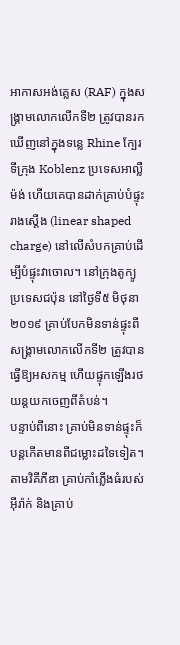អាកាសអង់គ្លេស (RAF) ក្នុងសង្គ្រាមលោកលើកទី២ ត្រូវបានរកឃើញនៅក្នុងទន្លេ Rhine ក្បែរទីក្រុង Koblenz ប្រទេសអាល្លឺម៉ង់ ហើយគេបានដាក់គ្រាប់បំផ្ទុះរាងស្តើង (linear shaped charge) នៅលើសំបកគ្រាប់ដើម្បីបំផ្ទុះវាចោល។ នៅក្រុងតូក្យូ ប្រទេសជប៉ុន នៅថ្ងៃទី៥ មិថុនា ២០១៩ គ្រាប់បែកមិនទាន់ផ្ទុះពីសង្គ្រាមលោកលើកទី២ ត្រូវបានធ្វើឱ្យអសកម្ម ហើយផ្ទុកឡើងរថយន្តយកចេញពីតំបន់។
បន្ទាប់ពីនោះ គ្រាប់មិនទាន់ផ្ទុះក៏បន្តកើតមានពីជម្លោះដទៃទៀត។ តាមវិគីភីឌា គ្រាប់កាំភ្លើងធំរបស់អ៊ីរ៉ាក់ និងគ្រាប់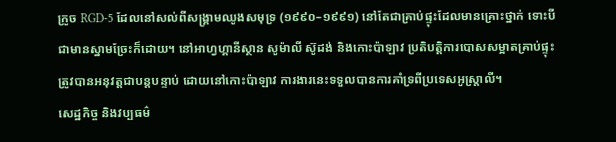ក្រូច RGD-5 ដែលនៅសល់ពីសង្គ្រាមឈូងសមុទ្រ (១៩៩០–១៩៩១) នៅតែជាគ្រាប់ផ្ទុះដែលមានគ្រោះថ្នាក់ ទោះបីជាមានស្នាមច្រែះក៏ដោយ។ នៅអាហ្វហ្គានីស្ថាន សូម៉ាលី ស៊ូដង់ និងកោះប៉ាឡាវ ប្រតិបត្តិការបោសសម្អាតគ្រាប់ផ្ទុះត្រូវបានអនុវត្តជាបន្តបន្ទាប់ ដោយនៅកោះប៉ាឡាវ ការងារនេះទទួលបានការគាំទ្រពីប្រទេសអូស្ត្រាលី។
សេដ្ឋកិច្ច និងវប្បធម៌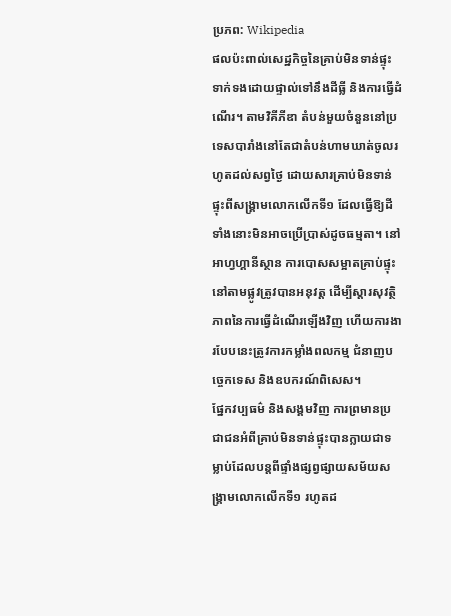ប្រភព: Wikipedia
ផលប៉ះពាល់សេដ្ឋកិច្ចនៃគ្រាប់មិនទាន់ផ្ទុះទាក់ទងដោយផ្ទាល់ទៅនឹងដីធ្លី និងការធ្វើដំណើរ។ តាមវិគីភីឌា តំបន់មួយចំនួននៅប្រទេសបារាំងនៅតែជាតំបន់ហាមឃាត់ចូលរហូតដល់សព្វថ្ងៃ ដោយសារគ្រាប់មិនទាន់ផ្ទុះពីសង្គ្រាមលោកលើកទី១ ដែលធ្វើឱ្យដីទាំងនោះមិនអាចប្រើប្រាស់ដូចធម្មតា។ នៅអាហ្វហ្គានីស្ថាន ការបោសសម្អាតគ្រាប់ផ្ទុះនៅតាមផ្លូវត្រូវបានអនុវត្ត ដើម្បីស្តារសុវត្ថិភាពនៃការធ្វើដំណើរឡើងវិញ ហើយការងារបែបនេះត្រូវការកម្លាំងពលកម្ម ជំនាញបច្ចេកទេស និងឧបករណ៍ពិសេស។
ផ្នែកវប្បធម៌ និងសង្គមវិញ ការព្រមានប្រជាជនអំពីគ្រាប់មិនទាន់ផ្ទុះបានក្លាយជាទម្លាប់ដែលបន្តពីផ្ទាំងផ្សព្វផ្សាយសម័យសង្គ្រាមលោកលើកទី១ រហូតដ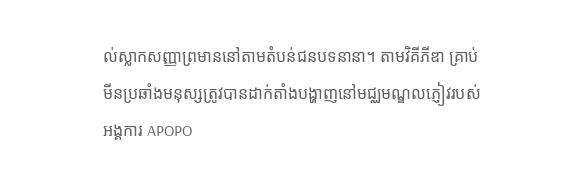ល់ស្លាកសញ្ញាព្រមាននៅតាមតំបន់ជនបទនានា។ តាមវិគីភីឌា គ្រាប់មីនប្រឆាំងមនុស្សត្រូវបានដាក់តាំងបង្ហាញនៅមជ្ឈមណ្ឌលភ្ញៀវរបស់អង្គការ APOPO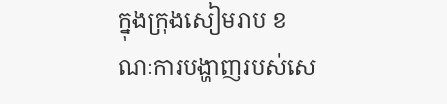ក្នុងក្រុងសៀមរាប ខណៈការបង្ហាញរបស់សេ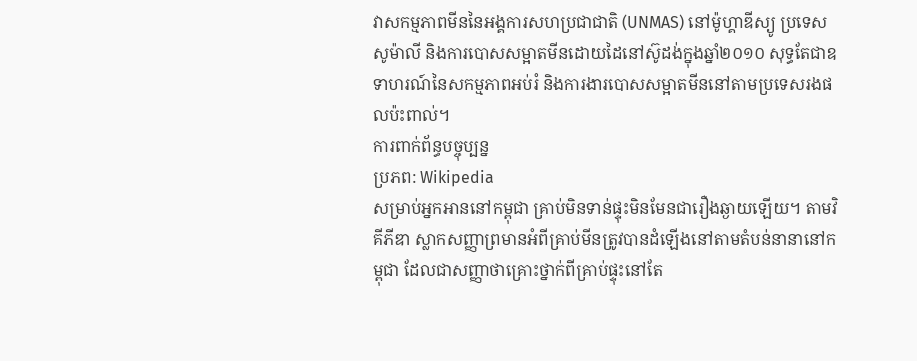វាសកម្មភាពមីននៃអង្គការសហប្រជាជាតិ (UNMAS) នៅម៉ូហ្គាឌីស្យូ ប្រទេសសូម៉ាលី និងការបោសសម្អាតមីនដោយដៃនៅស៊ូដង់ក្នុងឆ្នាំ២០១០ សុទ្ធតែជាឧទាហរណ៍នៃសកម្មភាពអប់រំ និងការងារបោសសម្អាតមីននៅតាមប្រទេសរងផលប៉ះពាល់។
ការពាក់ព័ន្ធបច្ចុប្បន្ន
ប្រភព: Wikipedia
សម្រាប់អ្នកអាននៅកម្ពុជា គ្រាប់មិនទាន់ផ្ទុះមិនមែនជារឿងឆ្ងាយឡើយ។ តាមវិគីភីឌា ស្លាកសញ្ញាព្រមានអំពីគ្រាប់មីនត្រូវបានដំឡើងនៅតាមតំបន់នានានៅកម្ពុជា ដែលជាសញ្ញាថាគ្រោះថ្នាក់ពីគ្រាប់ផ្ទុះនៅតែ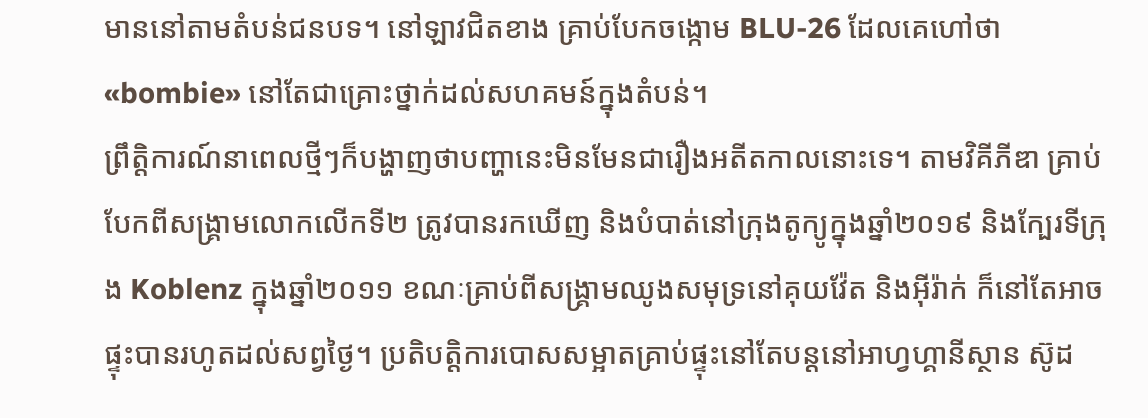មាននៅតាមតំបន់ជនបទ។ នៅឡាវជិតខាង គ្រាប់បែកចង្កោម BLU-26 ដែលគេហៅថា «bombie» នៅតែជាគ្រោះថ្នាក់ដល់សហគមន៍ក្នុងតំបន់។
ព្រឹត្តិការណ៍នាពេលថ្មីៗក៏បង្ហាញថាបញ្ហានេះមិនមែនជារឿងអតីតកាលនោះទេ។ តាមវិគីភីឌា គ្រាប់បែកពីសង្គ្រាមលោកលើកទី២ ត្រូវបានរកឃើញ និងបំបាត់នៅក្រុងតូក្យូក្នុងឆ្នាំ២០១៩ និងក្បែរទីក្រុង Koblenz ក្នុងឆ្នាំ២០១១ ខណៈគ្រាប់ពីសង្គ្រាមឈូងសមុទ្រនៅគុយវ៉ែត និងអ៊ីរ៉ាក់ ក៏នៅតែអាចផ្ទុះបានរហូតដល់សព្វថ្ងៃ។ ប្រតិបត្តិការបោសសម្អាតគ្រាប់ផ្ទុះនៅតែបន្តនៅអាហ្វហ្គានីស្ថាន ស៊ូដ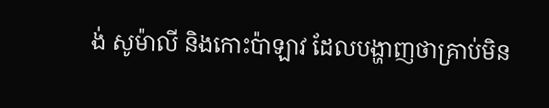ង់ សូម៉ាលី និងកោះប៉ាឡាវ ដែលបង្ហាញថាគ្រាប់មិន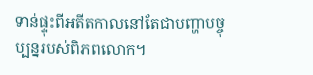ទាន់ផ្ទុះពីអតីតកាលនៅតែជាបញ្ហាបច្ចុប្បន្នរបស់ពិភពលោក។